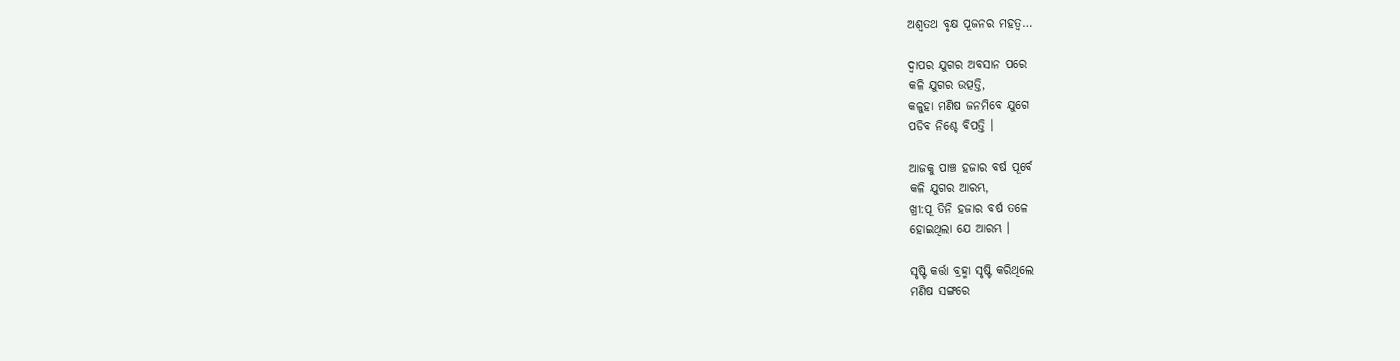ଅଶ୍ୱତଥ ବୃକ୍ଷ ପୂଜନର ମହତ୍ୱ…

ଦ୍ୱାପର ଯୁଗର ଅବସାନ ପରେ
କଳି ଯୁଗର ଉତ୍ପତ୍ତି,
କଳୁହା ମଣିଷ ଜନମିବେ ଯୁଗେ
ପଡିବ ନିଶ୍ଚେ ବିପତ୍ତି ।

ଆଜକୁ ପାଞ୍ଚ ହଜାର ବର୍ଷ ପୂର୍ବେ
କଳି ଯୁଗର ଆରମ୍ଭ,
ଖ୍ରୀ:ପୂ ତିନି ହଜାର ବର୍ଷ ତଳେ
ହୋଇଥିଲା ଯେ ଆରମ୍ଭ ।

ସୃଷ୍ଟି କର୍ତ୍ତା ବ୍ରହ୍ମା ସୃଷ୍ଟି କରିଥିଲେ
ମଣିଷ ସଙ୍ଗରେ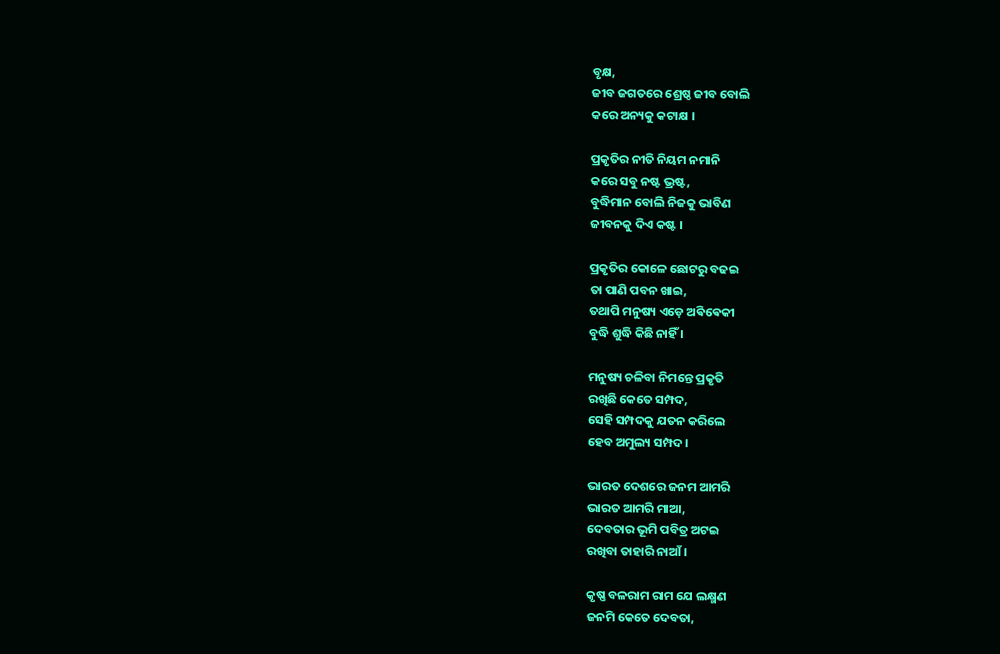ବୃକ୍ଷ,
ଜୀବ ଜଗତରେ ଶ୍ରେଷ୍ଠ ଜୀବ ବୋଲି
କରେ ଅନ୍ୟକୁ କଟାକ୍ଷ ।

ପ୍ରକୃତିର ନୀତି ନିୟମ ନମାନି
କରେ ସବୁ ନଷ୍ଟ ଭ୍ରଷ୍ଟ,
ବୁଦ୍ଧିମାନ ବୋଲି ନିଜକୁ ଭାବିଣ
ଜୀବନକୁ ଦିଏ କଷ୍ଟ ।

ପ୍ରକୃତିର କୋଳେ ଛୋଟରୁ ବଢଇ
ତା ପାଣି ପବନ ଖାଇ,
ତଥାପି ମନୁଷ୍ୟ ଏଡ଼େ ଅଵିଵେକୀ
ବୁଦ୍ଧି ଶୁଦ୍ଧି କିଛି ନାହିଁ ।

ମନୁଷ୍ୟ ଚଳିବା ନିମନ୍ତେ ପ୍ରକୃତି
ରଖିଛି କେତେ ସମ୍ପଦ,
ସେହି ସମ୍ପଦକୁ ଯତନ କରିଲେ
ହେବ ଅମୁଲ୍ୟ ସମ୍ପଦ ।

ଭାରତ ଦେଶରେ ଜନମ ଆମରି
ଭାରତ ଆମରି ମାଆ,
ଦେବତାର ଭୂମି ପବିତ୍ର ଅଟଇ
ରଖିବା ତାହାରି ନାଆଁ ।

କୃଷ୍ଣ ବଳରାମ ରାମ ଯେ ଲକ୍ଷ୍ମଣ
ଜନମି କେତେ ଦେବତା,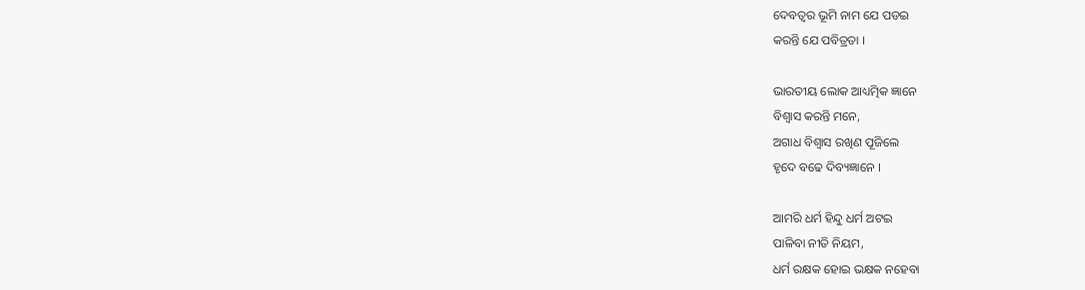ଦେବତ୍ୱର ଭୂମି ନାମ ଯେ ପଡଇ
କରନ୍ତି ଯେ ପବିତ୍ରତା ।

ଭାରତୀୟ ଲୋକ ଆଧ୍ୟତ୍ମିକ ଜ୍ଞାନେ
ବିଶ୍ୱାସ କରନ୍ତି ମନେ,
ଅଗାଧ ବିଶ୍ୱାସ ରଖିଣ ପୂଜିଲେ
ହୃଦେ ବଢେ ଦିବ୍ୟଜ୍ଞାନେ ।

ଆମରି ଧର୍ମ ହିନ୍ଦୁ ଧର୍ମ ଅଟଇ
ପାଳିବା ନୀତି ନିୟମ,
ଧର୍ମ ରକ୍ଷକ ହୋଇ ଭକ୍ଷକ ନହେବା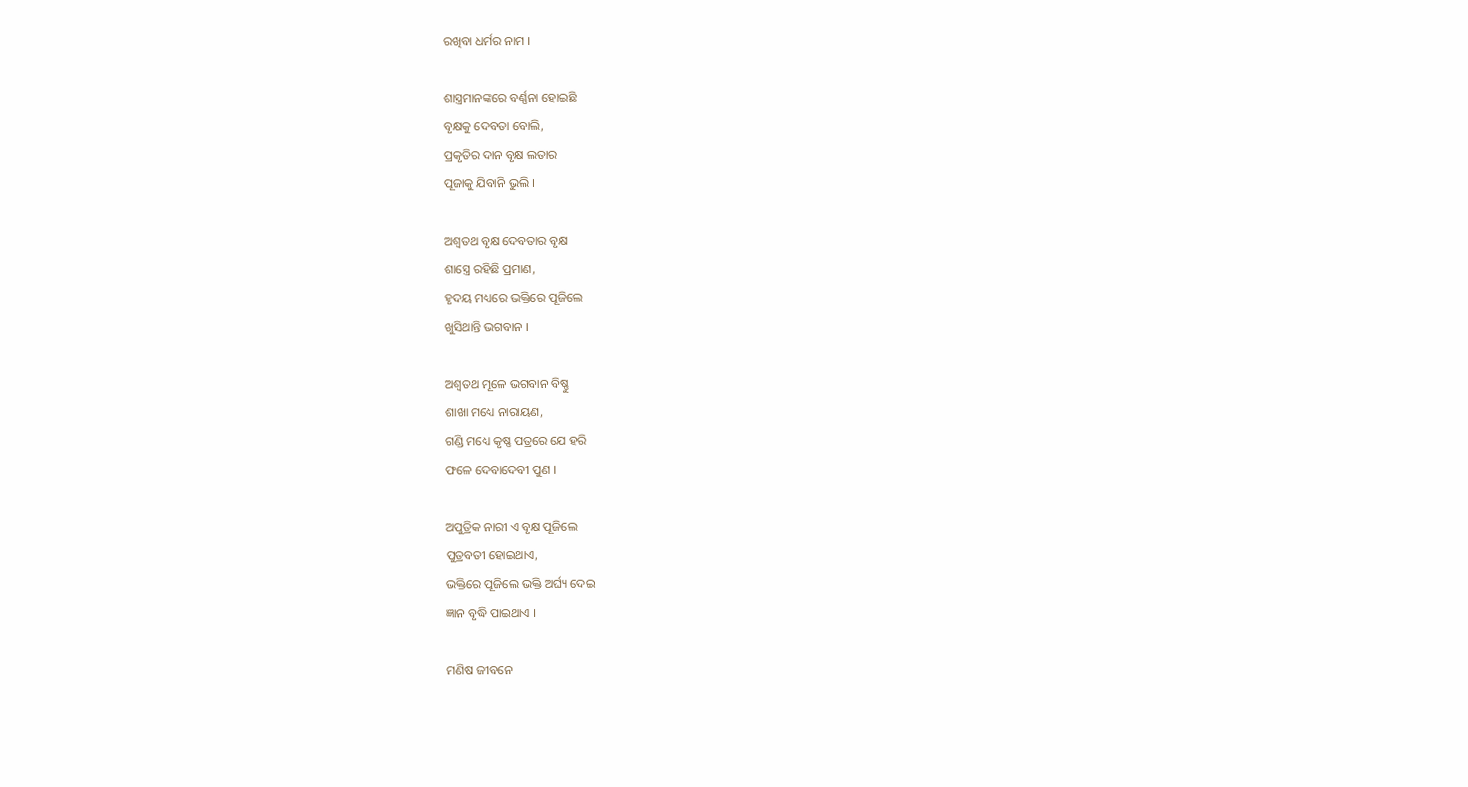ରଖିବା ଧର୍ମର ନାମ ।

ଶାସ୍ତ୍ରମାନଙ୍କରେ ବର୍ଣ୍ଣନା ହୋଇଛି
ବୃକ୍ଷକୁ ଦେବତା ବୋଲି,
ପ୍ରକୃତିର ଦାନ ବୃକ୍ଷ ଲତାର
ପୂଜାକୁ ଯିବାନି ଭୁଲି ।

ଅଶ୍ୱତଥ ବୃକ୍ଷ ଦେବତାର ବୃକ୍ଷ
ଶାସ୍ତ୍ରେ ରହିଛି ପ୍ରମାଣ,
ହୃଦୟ ମଧ୍ୟରେ ଭକ୍ତିରେ ପୂଜିଲେ
ଖୁସିଥାନ୍ତି ଭଗବାନ ।

ଅଶ୍ୱତଥ ମୂଳେ ଭଗବାନ ବିଷ୍ଣୁ
ଶାଖା ମଧ୍ୟେ ନାରାୟଣ,
ଗଣ୍ଡି ମଧ୍ୟେ କୃଷ୍ଣ ପତ୍ରରେ ଯେ ହରି
ଫଳେ ଦେବାଦେବୀ ପୁଣ ।

ଅପୁତ୍ରିକ ନାରୀ ଏ ବୃକ୍ଷ ପୂଜିଲେ
ପୁତ୍ରବତୀ ହୋଇଥାଏ,
ଭକ୍ତିରେ ପୂଜିଲେ ଭକ୍ତି ଅର୍ଘ୍ୟ ଦେଇ
ଜ୍ଞାନ ବୃଦ୍ଧି ପାଇଥାଏ ।

ମଣିଷ ଜୀବନେ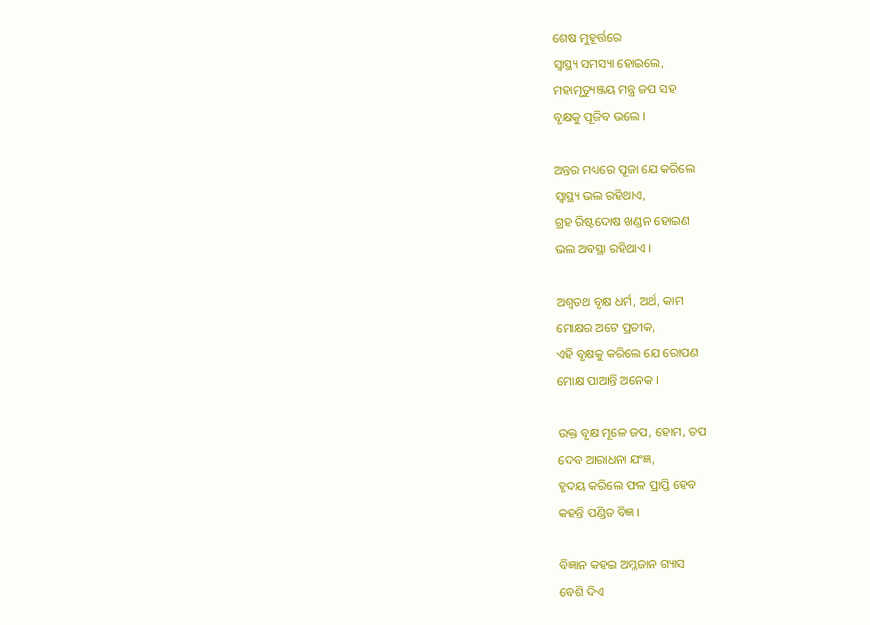ଶେଷ ମୁହୂର୍ତ୍ତରେ
ସ୍ୱାସ୍ଥ୍ୟ ସମସ୍ୟା ହୋଇଲେ,
ମହାମୃତ୍ୟୁଞ୍ଜୟ ମନ୍ତ୍ର ଜପ ସହ
ବୃକ୍ଷକୁ ପୂଜିବ ଭଲେ ।

ଅନ୍ତର ମଧ୍ୟରେ ପୂଜା ଯେ କରିଲେ
ସ୍ୱାସ୍ଥ୍ୟ ଭଲ ରହିଥାଏ,
ଗ୍ରହ ରିଷ୍ଟଦୋଷ ଖଣ୍ଡନ ହୋଇଣ
ଭଲ ଅବସ୍ଥା ରହିଥାଏ ।

ଅଶ୍ୱତଥ ବୃକ୍ଷ ଧର୍ମ, ଅର୍ଥ, କାମ
ମୋକ୍ଷର ଅଟେ ପ୍ରତୀକ,
ଏହି ବୃକ୍ଷକୁ କରିଲେ ଯେ ରୋପଣ
ମୋକ୍ଷ ପାଆନ୍ତି ଅନେକ ।

ଉକ୍ତ ବୃକ୍ଷ ମୂଳେ ଜପ, ହୋମ, ତପ
ଦେବ ଆରାଧନା ଯଂଜ୍ଞ,
ହୃଦୟ କରିଲେ ଫଳ ପ୍ରାପ୍ତି ହେବ
କହନ୍ତି ପଣ୍ଡିତ ବିଜ୍ଞ ।

ବିଜ୍ଞାନ କହଇ ଅମ୍ଳଜାନ ଗ୍ୟାସ
ବେଶି ଦିଏ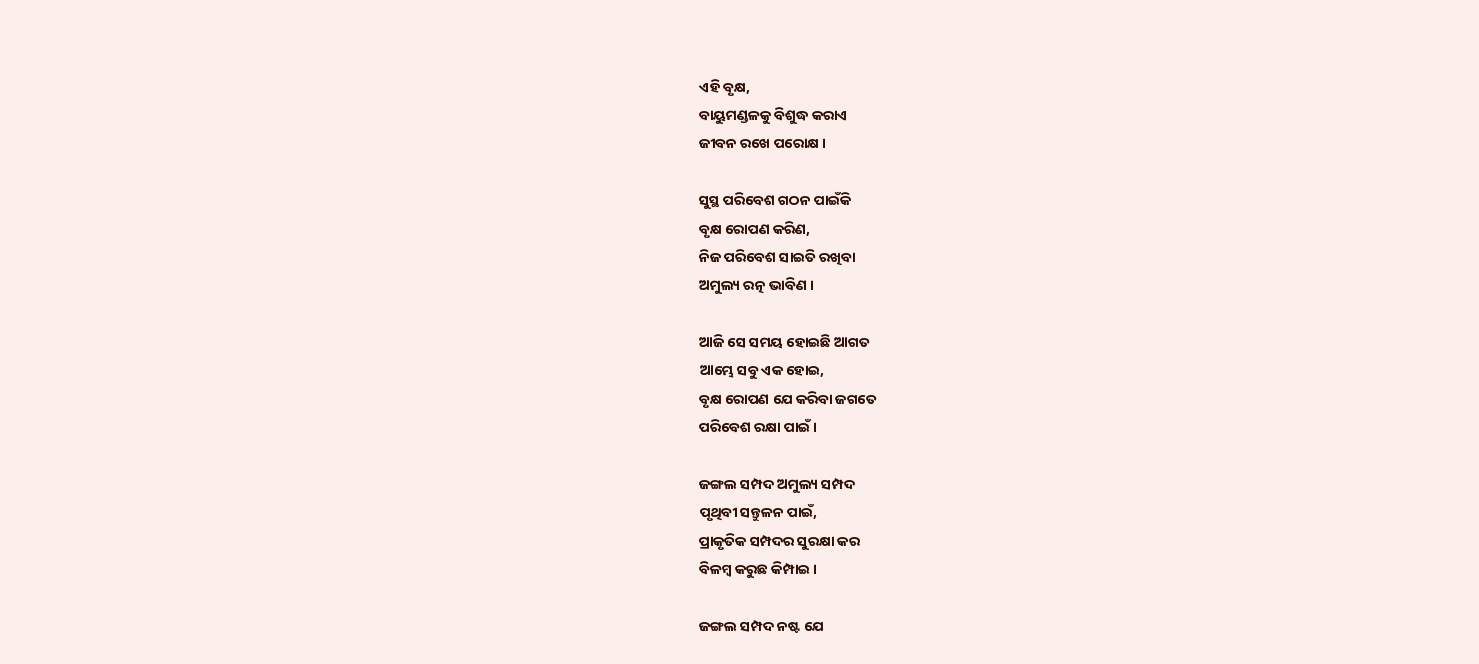ଏହି ବୃକ୍ଷ,
ବାୟୁମଣ୍ଡଳକୁ ବିଶୁଦ୍ଧ କରାଏ
ଜୀବନ ରଖେ ପରୋକ୍ଷ ।

ସୁସ୍ଥ ପରିବେଶ ଗଠନ ପାଇଁକି
ବୃକ୍ଷ ରୋପଣ କରିଣ,
ନିଜ ପରିବେଶ ସାଇତି ରଖିବା
ଅମୁଲ୍ୟ ରତ୍ନ ଭାବିଣ ।

ଆଜି ସେ ସମୟ ହୋଇଛି ଆଗତ
ଆମ୍ଭେ ସବୁ ଏକ ହୋଇ,
ବୃକ୍ଷ ରୋପଣ ଯେ କରିବା ଜଗତେ
ପରିବେଶ ରକ୍ଷା ପାଇଁ ।

ଜଙ୍ଗଲ ସମ୍ପଦ ଅମୁଲ୍ୟ ସମ୍ପଦ
ପୃଥିବୀ ସନ୍ତୁଳନ ପାଇଁ,
ପ୍ରାକୃତିକ ସମ୍ପଦର ସୁରକ୍ଷା କର
ବିଳମ୍ବ କରୁଛ କିମ୍ପାଇ ।

ଜଙ୍ଗଲ ସମ୍ପଦ ନଷ୍ଟ ଯେ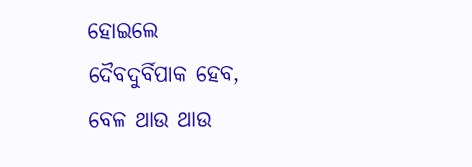ହୋଇଲେ
ଦୈବଦୁର୍ବିପାକ ହେବ,
ବେଳ ଥାଉ ଥାଉ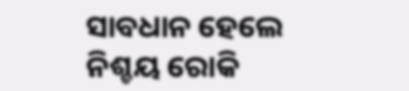ସାବଧାନ ହେଲେ
ନିଶ୍ଚୟ ରୋକି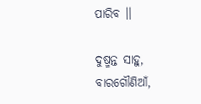ପାରିବ ।।

ଦୁଷ୍ମନ୍ତ ସାହୁ,
ବାରଗୌଣିଆଁ,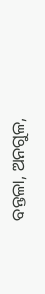ବନ୍ତଳା, ଅନଗୁଳ,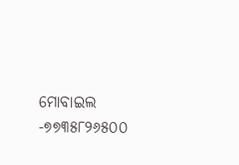ମୋବାଇଲ -୭୭୩୫୮୨୬୫୦୦